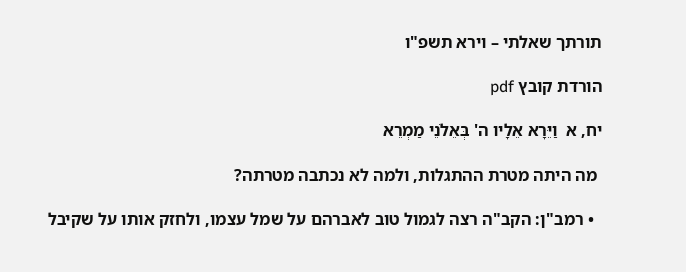תורתך שאלתי – וירא תשפ"ו

הורדת קובץ pdf

יח, א  וַיֵּרָא אֵלָיו ה' בְּאֵלֹנֵי מַמְרֵא

 מה היתה מטרת ההתגלות, ולמה לא נכתבה מטרתה?

  • רמב"ן: הקב"ה רצה לגמול טוב לאברהם על שמל עצמו, ולחזק אותו על שקיבל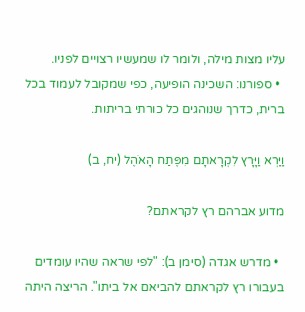עליו מצות מילה, ולומר לו שמעשיו רצויים לפניו.
  • ספורנו: השכינה הופיעה, כפי שמקובל לעמוד בכל ברית, כדרך שנוהגים כל כורתי בריתות.

וַיַּרְא וַיָּרָץ לִקְרָאתָם מִפֶּתַח הָאֹהֶל (יח, ב)

מדוע אברהם רץ לקראתם?

  • מדרש אגדה (סימן ב): "לפי שראה שהיו עומדים בעבורו רץ לקראתם להביאם אל ביתו". הריצה היתה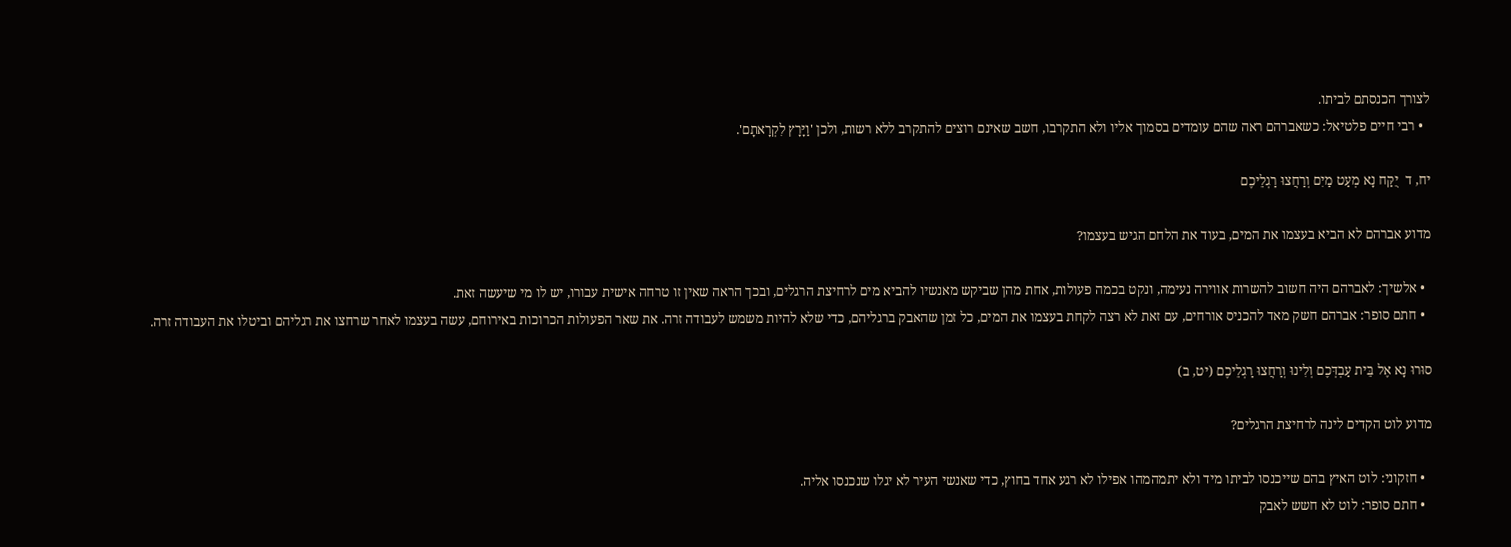לצורך הכנסתם לביתו.
  • רבי חיים פלטיאל: כשאברהם ראה שהם עומדים בסמוך אליו ולא התקרבו, חשב שאינם רוצים להתקרב ללא רשות, ולכן 'וַיָּרָץ לִקְרָאתָם'.

יח, ד  יֻקַּח נָא מְעַט מַיִם וְרַחֲצוּ רַגְלֵיכֶם

מדוע אברהם לא הביא בעצמו את המים, בעוד את הלחם הגיש בעצמו?

  • אלשיך: לאברהם היה חשוב להשרות אווירה נעימה, ונקט בכמה פעולות, אחת מהן שביקש מאנשיו להביא מים לרחיצת הרגלים, ובכך הראה שאין זו טרחה אישית עבורו, יש לו מי שיעשה זאת.
  • חתם סופר: אברהם חשק מאד להכניס אורחים, עם זאת לא רצה לקחת בעצמו את המים, כל זמן שהאבק ברגליהם, כדי שלא להיות משמש לעבודה זרה. את שאר הפעולות הכרוכות באירוחם, עשה בעצמו לאחר שרחצו את רגליהם וביטלו את העבודה זרה.

סוּרוּ נָא אֶל בֵּית עַבְדְּכֶם וְלִינוּ וְרַחֲצוּ רַגְלֵיכֶם (יט, ב)

מדוע לוט הקדים לינה לרחיצת הרגלים?

  • חזקוני: לוט האיץ בהם שייכנסו לביתו מיד ולא יתמהמהו אפילו לא רגע אחד בחוץ, כדי שאנשי העיר לא יגלו שנכנסו אליה.
  • חתם סופר: לוט לא חשש לאבק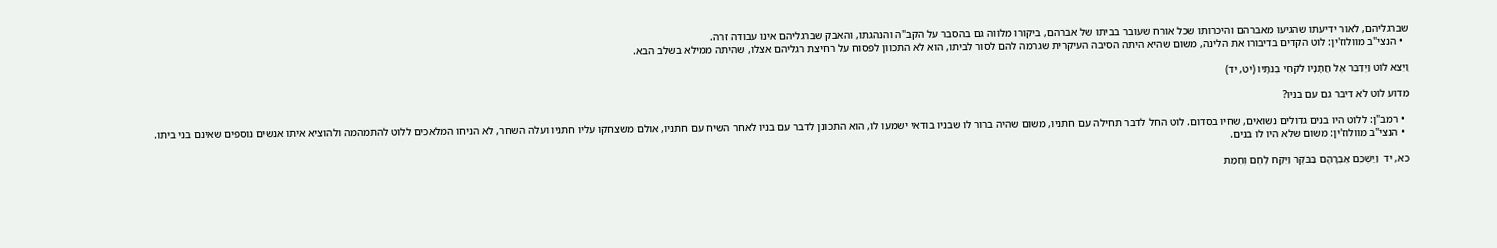שברגליהם, לאור ידיעתו שהגיעו מאברהם והיכרותו שכל אורח שעובר בביתו של אברהם, ביקורו מלווה גם בהסבר על הקב"ה והנהגתו, והאבק שברגליהם אינו עבודה זרה.
  • הנצי"ב מוולוז'ין: לוט הקדים בדיבורו את הלינה, משום שהיא היתה הסיבה העיקרית שגרמה להם לסור לביתו, הוא לא התכוון לפסוח על רחיצת רגליהם אצלו, שהיתה ממילא בשלב הבא.

וַיֵּצֵא לוֹט וַיְדַבֵּר אֶל חֲתָנָיו לֹקְחֵי בְנֹתָיו (יט, יד)

מדוע לוט לא דיבר גם עם בניו?

  • רמב"ן: ללוט היו בנים גדולים נשואים, שחיו בסדום. לוט החל לדבר תחילה עם חתניו, משום שהיה ברור לו שבניו בודאי ישמעו לו, הוא התכונן לדבר עם בניו לאחר השיח עם חתניו, אולם משצחקו עליו חתניו ועלה השחר, לא הניחו המלאכים ללוט להתמהמה ולהוציא איתו אנשים נוספים שאינם בני ביתו.
  • הנצי"ב מוולוז'ין: משום שלא היו לו בנים.

כא, יד  וַיַּשְׁכֵּם אַבְרָהָם בַּבֹּקֶר וַיִּקַּח לֶחֶם וְחֵמַת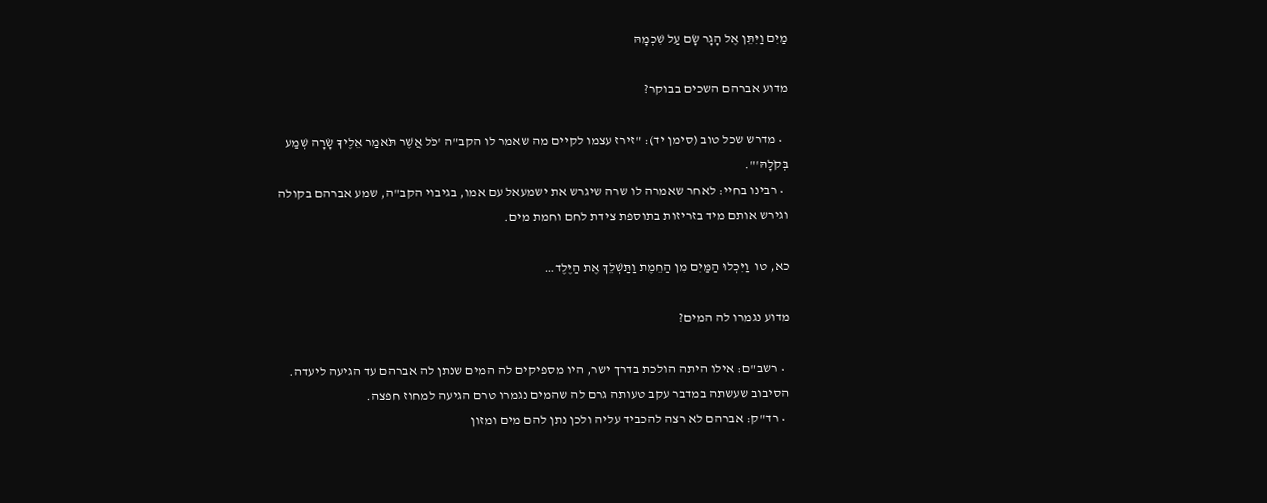מַיִם וַיִּתֵּן אֶל הָגָר שָׂם עַל שִׁכְמָהּ

מדוע אברהם השכים בבוקר?

  • מדרש שכל טוב (סימן יד): "זירז עצמו לקיים מה שאמר לו הקב"ה 'כֹּל אֲשֶׁר תֹּאמַר אֵלֶיךָ שָׂרָה שְׁמַע בְּקֹלָהּ'".
  • רבינו בחיי: לאחר שאמרה לו שרה שיגרש את ישמעאל עם אמו, בגיבוי הקב"ה, שמע אברהם בקולה וגירש אותם מיד בזריזות בתוספת צידת לחם וחמת מים.

כא, טו  וַיִּכְלוּ הַמַּיִם מִן הַחֵמֶת וַתַּשְׁלֵךְ אֶת הַיֶּלֶד…

מדוע נגמרו לה המים?

  • רשב"ם: אילו היתה הולכת בדרך ישר, היו מספיקים לה המים שנתן לה אברהם עד הגיעה ליעדה. הסיבוב שעשתה במדבר עקב טעותה גרם לה שהמים נגמרו טרם הגיעה למחוז חפצה.
  • רד"ק: אברהם לא רצה להכביד עליה ולכן נתן להם מים ומזון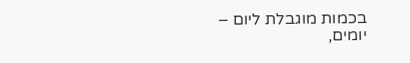בכמות מוגבלת ליום – יומים,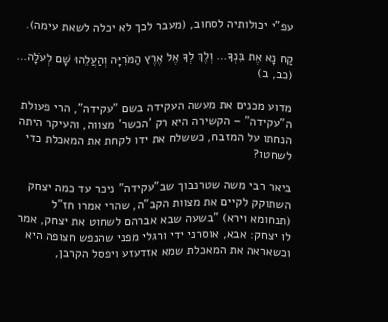עפ"י יכולותיה לסחוב, (מעבר לכך לא יכלה לשאת עימה).

קַח נָא אֶת בִּנְךָ… וְלֶךְ לְךָ אֶל אֶרֶץ הַמֹּרִיָּה וְהַעֲלֵהוּ שָׁם לְעֹלָה… (כב, ב)

מדוע מכנים את מעשה העקידה בשם "עקידה", הרי פעולת ה"עקידה" – הקשירה היא רק 'הכשר' מצווה, והעיקר היתה הנחתו על המזבח, כששלח את ידו לקחת את המאכלת כדי לשחטו?

ביאר רבי משה שטרנבוך שב"עקידה" ניכר עד כמה יצחק השתוקק לקיים את מצוות הקב"ה, שהרי אמרו חז"ל (תנחומא וירא) "בשעה שבא אברהם לשחוט את יצחק, אמר לו יצחק: אבא, אוסרני ידי ורגלי מפני שהנפש חצופה היא וכשאראה את המאכלת שמא אזדעזע ויפסל הקרבן,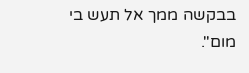בבקשה ממך אל תעש בי מום".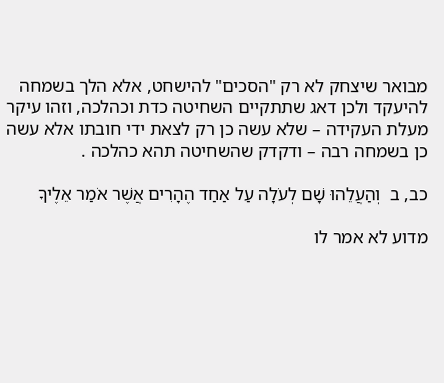מבואר שיצחק לא רק "הסכים" להישחט, אלא הלך בשמחה להיעקד ולכן דאג שתתקיים השחיטה כדת וכהלכה, וזהו עיקר מעלת העקידה – שלא עשה כן רק לצאת ידי חובתו אלא עשה כן בשמחה רבה – ודקדק שהשחיטה תהא כהלכה .

כב, ב  וְהַעֲלֵהוּ שָׁם לְעֹלָה עַל אַחַד הֶהָרִים אֲשֶׁר אֹמַר אֵלֶיךָ

מדוע לא אמר לו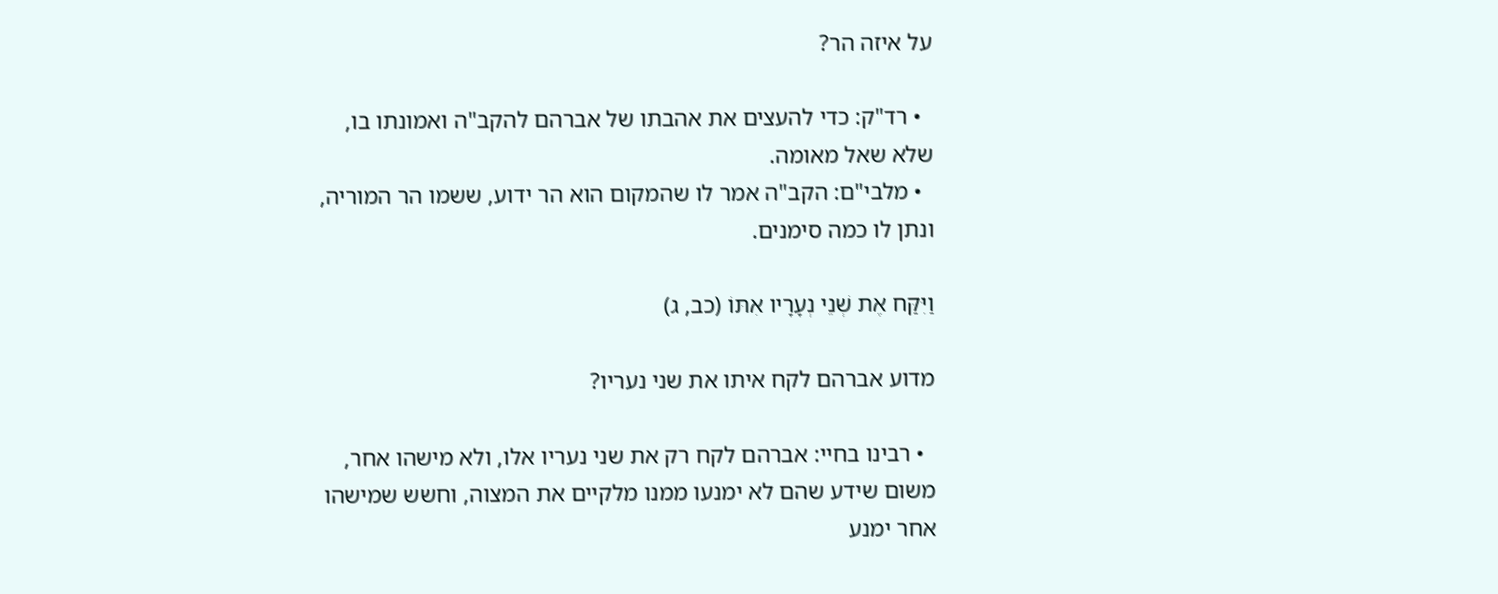על איזה הר?

  • רד"ק: כדי להעצים את אהבתו של אברהם להקב"ה ואמונתו בו, שלא שאל מאומה.
  • מלבי"ם: הקב"ה אמר לו שהמקום הוא הר ידוע, ששמו הר המוריה, ונתן לו כמה סימנים.

וַיִּקַּח אֶת שְׁנֵי נְעָרָיו אִתּוֹ (כב, ג)

מדוע אברהם לקח איתו את שני נעריו?

  • רבינו בחיי: אברהם לקח רק את שני נעריו אלו, ולא מישהו אחר, משום שידע שהם לא ימנעו ממנו מלקיים את המצוה, וחשש שמישהו אחר ימנע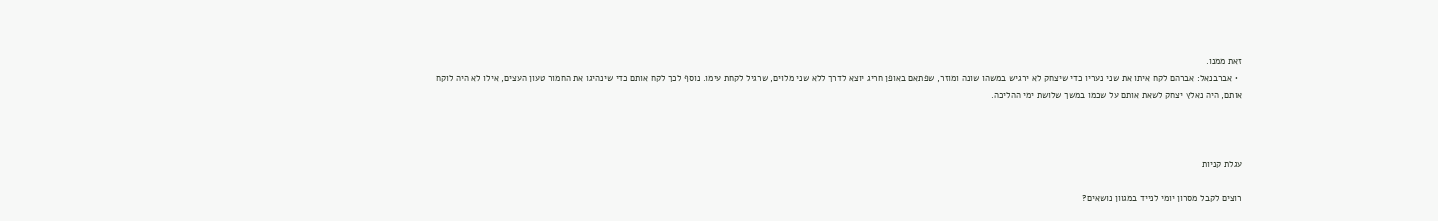זאת ממנו.
  • אברבנאל: אברהם לקח איתו את שני נעריו כדי שיצחק לא ירגיש במשהו שונה ומוזר, שפתאם באופן חריג יוצא לדרך ללא שני מלוים, שרגיל לקחת עימו. נוסף לכך לקח אותם כדי שינהיגו את החמור טעון העצים, אילו לא היה לוקח אותם, היה נאלץ יצחק לשאת אותם על שכמו במשך שלושת ימי ההליכה.



עגלת קניות

רוצים לקבל מסרון יומי לנייד במגוון נושאים?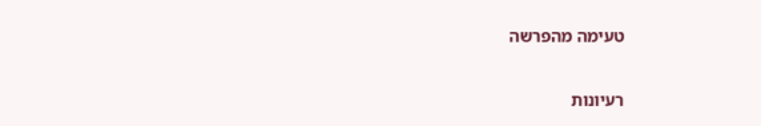טעימה מהפרשה

רעיונות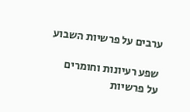ערבים על פרשיות השבוע

שפע רעיונות וחומרים
על פרשיות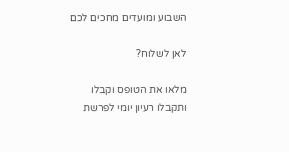השבוע ומועדים מחכים לכם

לאן לשלוח?

מלאו את הטופס וקבלו
ותקבלו רעיון יומי לפרשת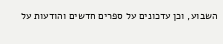השבוע, וכן עדכונים על ספרים חדשים והודעות על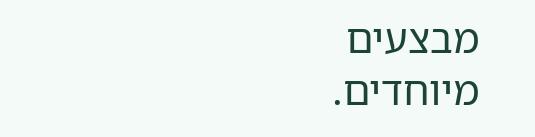מבצעים מיוחדים.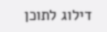דילוג לתוכן